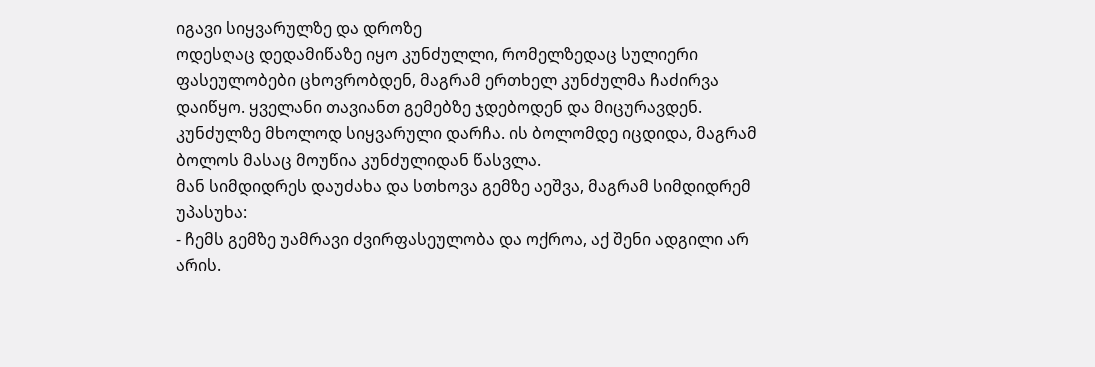იგავი სიყვარულზე და დროზე
ოდესღაც დედამიწაზე იყო კუნძულლი, რომელზედაც სულიერი ფასეულობები ცხოვრობდენ, მაგრამ ერთხელ კუნძულმა ჩაძირვა დაიწყო. ყველანი თავიანთ გემებზე ჯდებოდენ და მიცურავდენ. კუნძულზე მხოლოდ სიყვარული დარჩა. ის ბოლომდე იცდიდა, მაგრამ ბოლოს მასაც მოუწია კუნძულიდან წასვლა.
მან სიმდიდრეს დაუძახა და სთხოვა გემზე აეშვა, მაგრამ სიმდიდრემ უპასუხა:
- ჩემს გემზე უამრავი ძვირფასეულობა და ოქროა, აქ შენი ადგილი არ არის.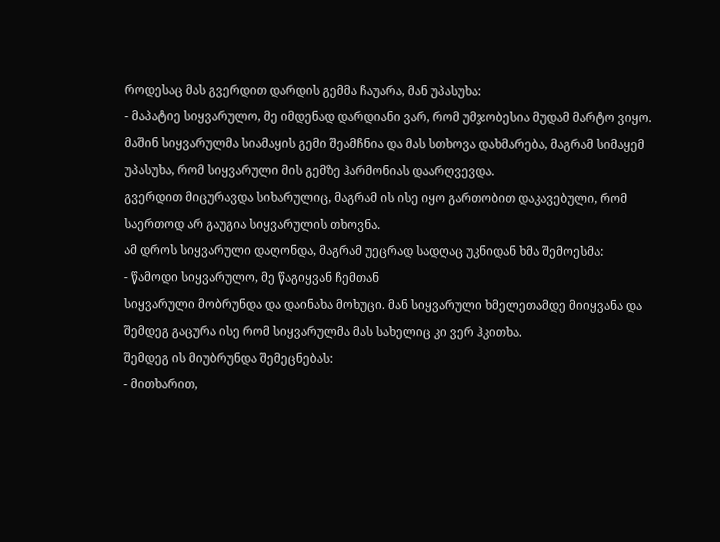როდესაც მას გვერდით დარდის გემმა ჩაუარა, მან უპასუხა:
- მაპატიე სიყვარულო, მე იმდენად დარდიანი ვარ, რომ უმჯობესია მუდამ მარტო ვიყო.
მაშინ სიყვარულმა სიამაყის გემი შეამჩნია და მას სთხოვა დახმარება, მაგრამ სიმაყემ უპასუხა, რომ სიყვარული მის გემზე ჰარმონიას დაარღვევდა.
გვერდით მიცურავდა სიხარულიც, მაგრამ ის ისე იყო გართობით დაკავებული, რომ საერთოდ არ გაუგია სიყვარულის თხოვნა.
ამ დროს სიყვარული დაღონდა, მაგრამ უეცრად სადღაც უკნიდან ხმა შემოესმა:
- წამოდი სიყვარულო, მე წაგიყვან ჩემთან
სიყვარული მობრუნდა და დაინახა მოხუცი. მან სიყვარული ხმელეთამდე მიიყვანა და შემდეგ გაცურა ისე რომ სიყვარულმა მას სახელიც კი ვერ ჰკითხა.
შემდეგ ის მიუბრუნდა შემეცნებას:
- მითხარით,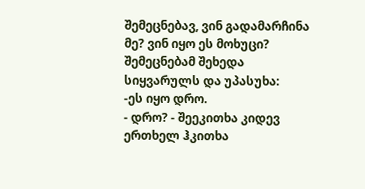შემეცნებავ, ვინ გადამარჩინა მე? ვინ იყო ეს მოხუცი?
შემეცნებამ შეხედა სიყვარულს და უპასუხა:
-ეს იყო დრო.
- დრო? - შეეკითხა კიდევ ერთხელ ჰკითხა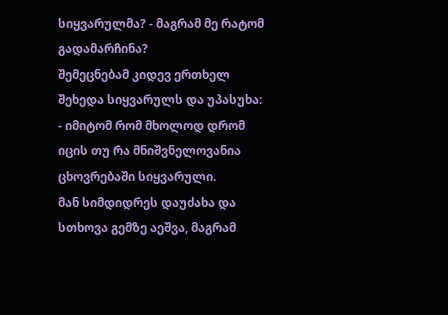სიყვარულმა? - მაგრამ მე რატომ გადამარჩინა?
შემეცნებამ კიდევ ერთხელ შეხედა სიყვარულს და უპასუხა:
- იმიტომ რომ მხოლოდ დრომ იცის თუ რა მნიშვნელოვანია ცხოვრებაში სიყვარული.
მან სიმდიდრეს დაუძახა და სთხოვა გემზე აეშვა, მაგრამ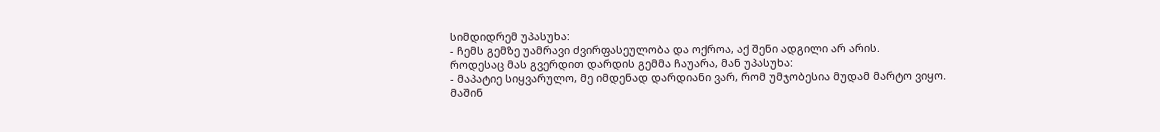სიმდიდრემ უპასუხა:
- ჩემს გემზე უამრავი ძვირფასეულობა და ოქროა, აქ შენი ადგილი არ არის.
როდესაც მას გვერდით დარდის გემმა ჩაუარა, მან უპასუხა:
- მაპატიე სიყვარულო, მე იმდენად დარდიანი ვარ, რომ უმჯობესია მუდამ მარტო ვიყო.
მაშინ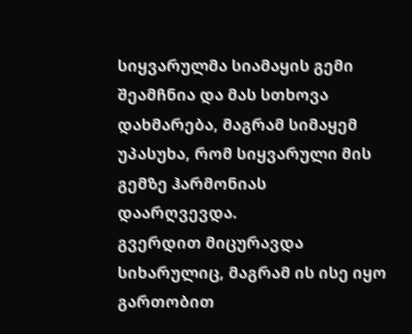სიყვარულმა სიამაყის გემი შეამჩნია და მას სთხოვა დახმარება, მაგრამ სიმაყემ უპასუხა, რომ სიყვარული მის გემზე ჰარმონიას დაარღვევდა.
გვერდით მიცურავდა სიხარულიც, მაგრამ ის ისე იყო გართობით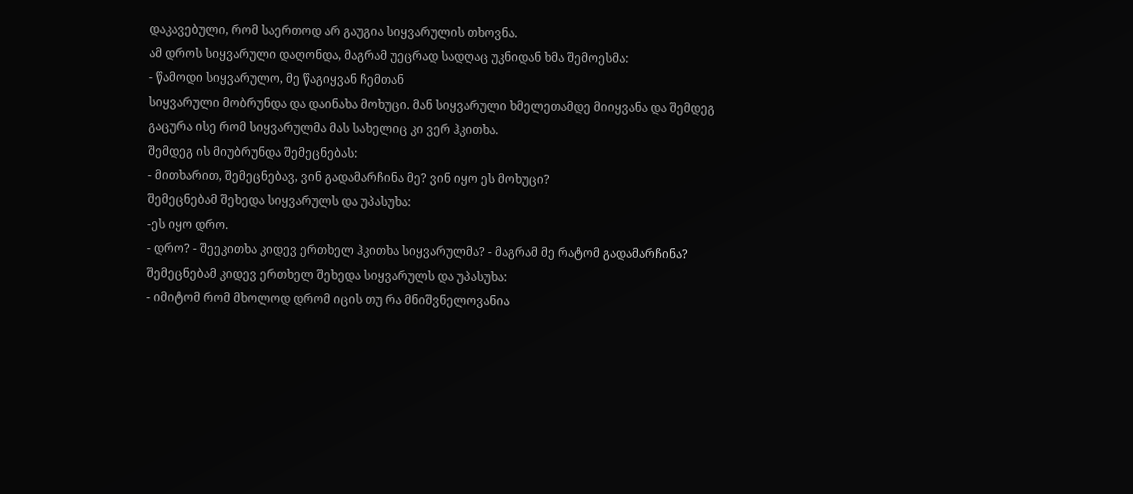დაკავებული, რომ საერთოდ არ გაუგია სიყვარულის თხოვნა.
ამ დროს სიყვარული დაღონდა, მაგრამ უეცრად სადღაც უკნიდან ხმა შემოესმა:
- წამოდი სიყვარულო, მე წაგიყვან ჩემთან
სიყვარული მობრუნდა და დაინახა მოხუცი. მან სიყვარული ხმელეთამდე მიიყვანა და შემდეგ გაცურა ისე რომ სიყვარულმა მას სახელიც კი ვერ ჰკითხა.
შემდეგ ის მიუბრუნდა შემეცნებას:
- მითხარით, შემეცნებავ, ვინ გადამარჩინა მე? ვინ იყო ეს მოხუცი?
შემეცნებამ შეხედა სიყვარულს და უპასუხა:
-ეს იყო დრო.
- დრო? - შეეკითხა კიდევ ერთხელ ჰკითხა სიყვარულმა? - მაგრამ მე რატომ გადამარჩინა?
შემეცნებამ კიდევ ერთხელ შეხედა სიყვარულს და უპასუხა:
- იმიტომ რომ მხოლოდ დრომ იცის თუ რა მნიშვნელოვანია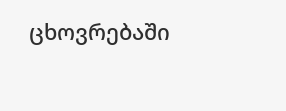ცხოვრებაში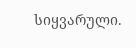სიყვარული.